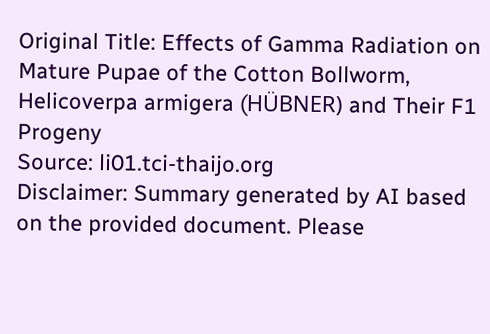Original Title: Effects of Gamma Radiation on Mature Pupae of the Cotton Bollworm, Helicoverpa armigera (HÜBNER) and Their F1 Progeny
Source: li01.tci-thaijo.org
Disclaimer: Summary generated by AI based on the provided document. Please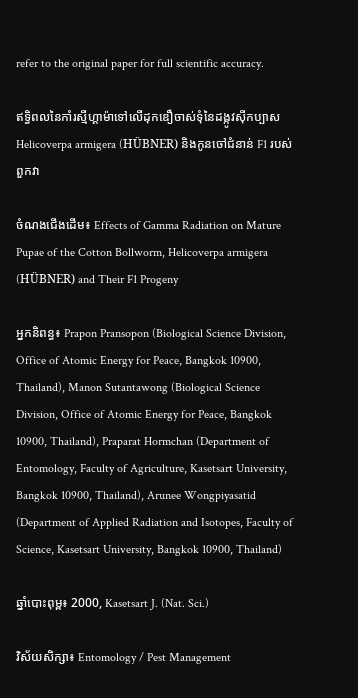refer to the original paper for full scientific accuracy.

ឥទ្ធិពលនៃកាំរស្មីហ្គាម៉ាទៅលើដុកឌឿចាស់ទុំនៃដង្កូវស៊ីកប្បាស Helicoverpa armigera (HÜBNER) និងកូនចៅជំនាន់ F1 របស់ពួកវា

ចំណងជើងដើម៖ Effects of Gamma Radiation on Mature Pupae of the Cotton Bollworm, Helicoverpa armigera (HÜBNER) and Their F1 Progeny

អ្នកនិពន្ធ៖ Prapon Pransopon (Biological Science Division, Office of Atomic Energy for Peace, Bangkok 10900, Thailand), Manon Sutantawong (Biological Science Division, Office of Atomic Energy for Peace, Bangkok 10900, Thailand), Praparat Hormchan (Department of Entomology, Faculty of Agriculture, Kasetsart University, Bangkok 10900, Thailand), Arunee Wongpiyasatid (Department of Applied Radiation and Isotopes, Faculty of Science, Kasetsart University, Bangkok 10900, Thailand)

ឆ្នាំបោះពុម្ព៖ 2000, Kasetsart J. (Nat. Sci.)

វិស័យសិក្សា៖ Entomology / Pest Management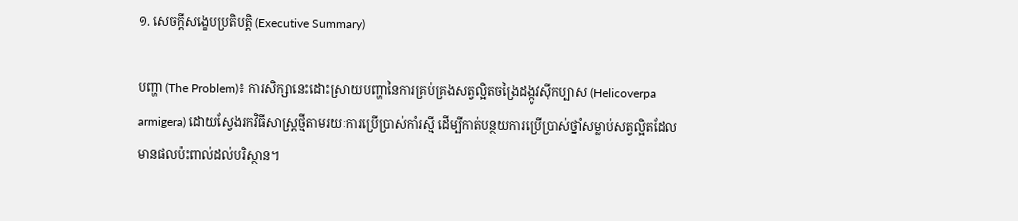១. សេចក្តីសង្ខេបប្រតិបត្តិ (Executive Summary)

បញ្ហា (The Problem)៖ ការសិក្សានេះដោះស្រាយបញ្ហានៃការគ្រប់គ្រងសត្វល្អិតចង្រៃដង្កូវស៊ីកប្បាស (Helicoverpa armigera) ដោយស្វែងរកវិធីសាស្ត្រថ្មីតាមរយៈការប្រើប្រាស់កាំរស្មី ដើម្បីកាត់បន្ថយការប្រើប្រាស់ថ្នាំសម្លាប់សត្វល្អិតដែលមានផលប៉ះពាល់ដល់បរិស្ថាន។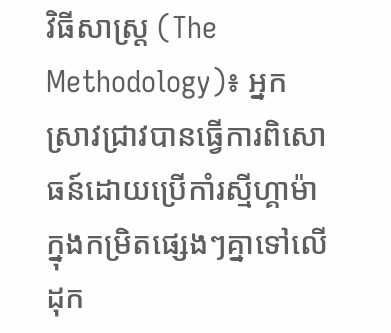វិធីសាស្ត្រ (The Methodology)៖ អ្នកស្រាវជ្រាវបានធ្វើការពិសោធន៍ដោយប្រើកាំរស្មីហ្គាម៉ាក្នុងកម្រិតផ្សេងៗគ្នាទៅលើដុក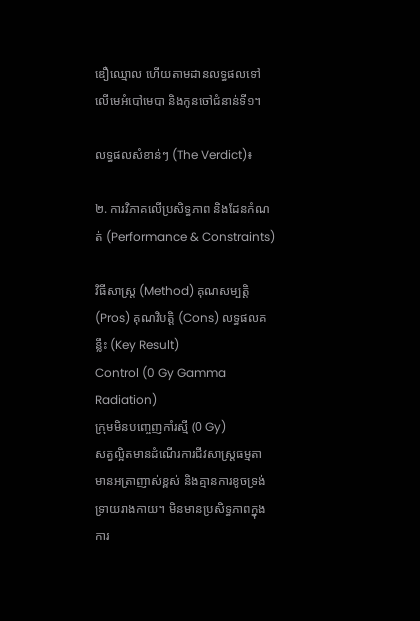ឌឿឈ្មោល ហើយតាមដានលទ្ធផលទៅលើមេអំបៅមេបា និងកូនចៅជំនាន់ទី១។

លទ្ធផលសំខាន់ៗ (The Verdict)៖

២. ការវិភាគលើប្រសិទ្ធភាព និងដែនកំណត់ (Performance & Constraints)

វិធីសាស្ត្រ (Method) គុណសម្បត្តិ (Pros) គុណវិបត្តិ (Cons) លទ្ធផលគន្លឹះ (Key Result)
Control (0 Gy Gamma Radiation)
ក្រុមមិនបញ្ចេញកាំរស្មី (0 Gy)
សត្វល្អិតមានដំណើរការជីវសាស្ត្រធម្មតា មានអត្រាញាស់ខ្ពស់ និងគ្មានការខូចទ្រង់ទ្រាយរាងកាយ។ មិនមានប្រសិទ្ធភាពក្នុងការ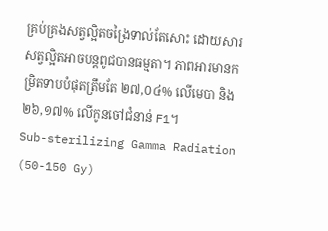គ្រប់គ្រងសត្វល្អិតចង្រៃទាល់តែសោះ ដោយសារសត្វល្អិតអាចបន្តពូជបានធម្មតា។ ភាពអារមានកម្រិតទាបបំផុតត្រឹមតែ ២៧,០៤% លើមេបា និង ២៦,១៧% លើកូនចៅជំនាន់ F1។
Sub-sterilizing Gamma Radiation (50-150 Gy)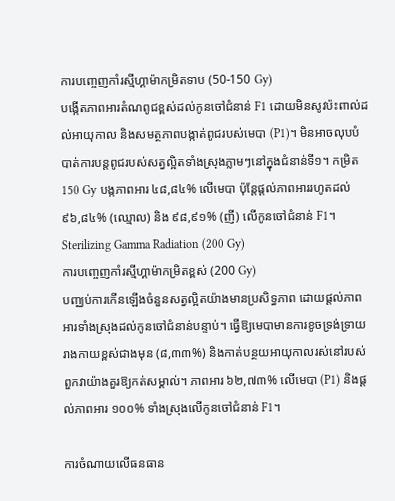ការបញ្ចេញកាំរស្មីហ្គាម៉ាកម្រិតទាប (50-150 Gy)
បង្កើតភាពអារតំណពូជខ្ពស់ដល់កូនចៅជំនាន់ F1 ដោយមិនសូវប៉ះពាល់ដល់អាយុកាល និងសមត្ថភាពបង្កាត់ពូជរបស់មេបា (P1)។ មិនអាចលុបបំបាត់ការបន្តពូជរបស់សត្វល្អិតទាំងស្រុងភ្លាមៗនៅក្នុងជំនាន់ទី១។ កម្រិត 150 Gy បង្កភាពអារ ៤៨,៨៤% លើមេបា ប៉ុន្តែផ្តល់ភាពអាររហូតដល់ ៩៦,៨៤% (ឈ្មោល) និង ៩៨,៩១% (ញី) លើកូនចៅជំនាន់ F1។
Sterilizing Gamma Radiation (200 Gy)
ការបញ្ចេញកាំរស្មីហ្គាម៉ាកម្រិតខ្ពស់ (200 Gy)
បញ្ឈប់ការកើនឡើងចំនួនសត្វល្អិតយ៉ាងមានប្រសិទ្ធភាព ដោយផ្តល់ភាពអារទាំងស្រុងដល់កូនចៅជំនាន់បន្ទាប់។ ធ្វើឱ្យមេបាមានការខូចទ្រង់ទ្រាយរាងកាយខ្ពស់ជាងមុន (៨,៣៣%) និងកាត់បន្ថយអាយុកាលរស់នៅរបស់ពួកវាយ៉ាងគួរឱ្យកត់សម្គាល់។ ភាពអារ ៦២,៧៣% លើមេបា (P1) និងផ្តល់ភាពអារ ១០០% ទាំងស្រុងលើកូនចៅជំនាន់ F1។

ការចំណាយលើធនធាន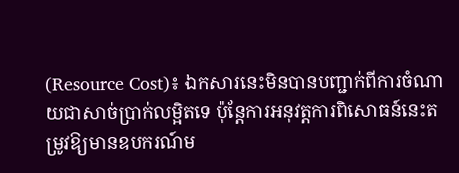(Resource Cost)៖ ឯកសារនេះមិនបានបញ្ជាក់ពីការចំណាយជាសាច់ប្រាក់លម្អិតទេ ប៉ុន្តែការអនុវត្តការពិសោធន៍នេះតម្រូវឱ្យមានឧបករណ៍ម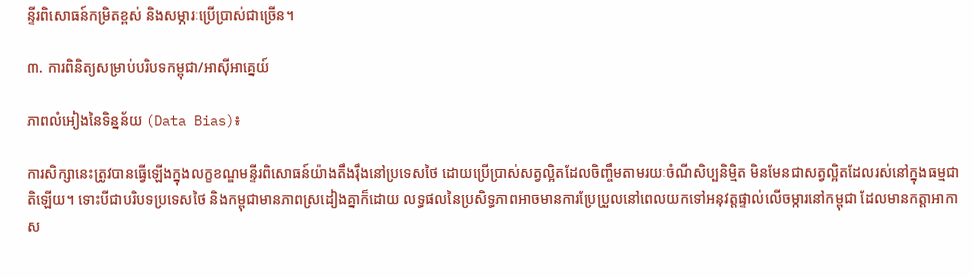ន្ទីរពិសោធន៍កម្រិតខ្ពស់ និងសម្ភារៈប្រើប្រាស់ជាច្រើន។

៣. ការពិនិត្យសម្រាប់បរិបទកម្ពុជា/អាស៊ីអាគ្នេយ៍

ភាពលំអៀងនៃទិន្នន័យ (Data Bias)៖

ការសិក្សានេះត្រូវបានធ្វើឡើងក្នុងលក្ខខណ្ឌមន្ទីរពិសោធន៍យ៉ាងតឹងរ៉ឹងនៅប្រទេសថៃ ដោយប្រើប្រាស់សត្វល្អិតដែលចិញ្ចឹមតាមរយៈចំណីសិប្បនិម្មិត មិនមែនជាសត្វល្អិតដែលរស់នៅក្នុងធម្មជាតិឡើយ។ ទោះបីជាបរិបទប្រទេសថៃ និងកម្ពុជាមានភាពស្រដៀងគ្នាក៏ដោយ លទ្ធផលនៃប្រសិទ្ធភាពអាចមានការប្រែប្រួលនៅពេលយកទៅអនុវត្តផ្ទាល់លើចម្ការនៅកម្ពុជា ដែលមានកត្តាអាកាស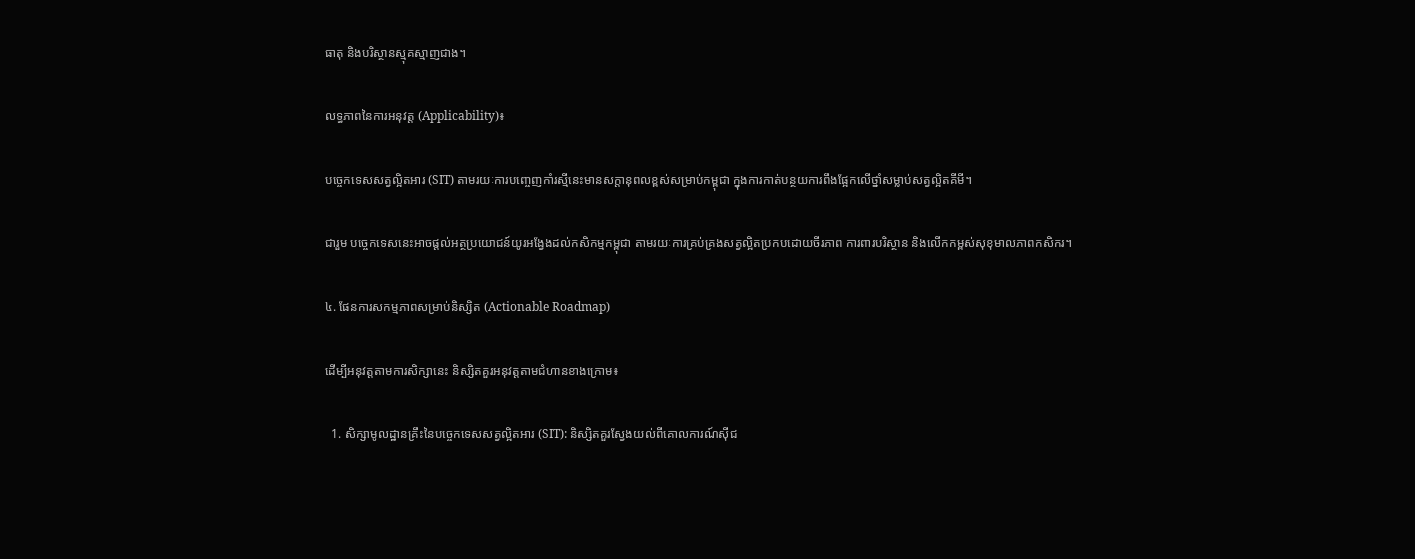ធាតុ និងបរិស្ថានស្មុគស្មាញជាង។

លទ្ធភាពនៃការអនុវត្ត (Applicability)៖

បច្ចេកទេសសត្វល្អិតអារ (SIT) តាមរយៈការបញ្ចេញកាំរស្មីនេះមានសក្តានុពលខ្ពស់សម្រាប់កម្ពុជា ក្នុងការកាត់បន្ថយការពឹងផ្អែកលើថ្នាំសម្លាប់សត្វល្អិតគីមី។

ជារួម បច្ចេកទេសនេះអាចផ្តល់អត្ថប្រយោជន៍យូរអង្វែងដល់កសិកម្មកម្ពុជា តាមរយៈការគ្រប់គ្រងសត្វល្អិតប្រកបដោយចីរភាព ការពារបរិស្ថាន និងលើកកម្ពស់សុខុមាលភាពកសិករ។

៤. ផែនការសកម្មភាពសម្រាប់និស្សិត (Actionable Roadmap)

ដើម្បីអនុវត្តតាមការសិក្សានេះ និស្សិតគួរអនុវត្តតាមជំហានខាងក្រោម៖

  1. សិក្សាមូលដ្ឋានគ្រឹះនៃបច្ចេកទេសសត្វល្អិតអារ (SIT): និស្សិតគួរស្វែងយល់ពីគោលការណ៍ស៊ីជ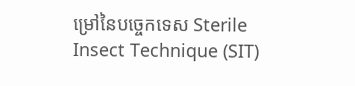ម្រៅនៃបច្ចេកទេស Sterile Insect Technique (SIT)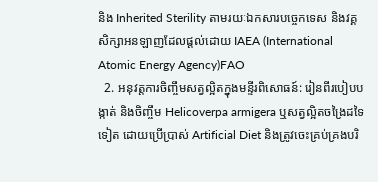និង Inherited Sterility តាមរយៈឯកសារបច្ចេកទេស និងវគ្គសិក្សាអនឡាញដែលផ្តល់ដោយ IAEA (International Atomic Energy Agency)FAO
  2. អនុវត្តការចិញ្ចឹមសត្វល្អិតក្នុងមន្ទីរពិសោធន៍: រៀនពីរបៀបបង្កាត់ និងចិញ្ចឹម Helicoverpa armigera ឬសត្វល្អិតចង្រៃដទៃទៀត ដោយប្រើប្រាស់ Artificial Diet និងត្រូវចេះគ្រប់គ្រងបរិ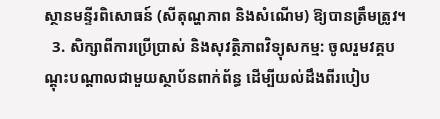ស្ថានមន្ទីរពិសោធន៍ (សីតុណ្ហភាព និងសំណើម) ឱ្យបានត្រឹមត្រូវ។
  3. សិក្សាពីការប្រើប្រាស់ និងសុវត្ថិភាពវិទ្យុសកម្ម: ចូលរួមវគ្គបណ្តុះបណ្តាលជាមួយស្ថាប័នពាក់ព័ន្ធ ដើម្បីយល់ដឹងពីរបៀប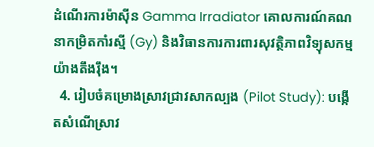ដំណើរការម៉ាស៊ីន Gamma Irradiator គោលការណ៍គណនាកម្រិតកាំរស្មី (Gy) និងវិធានការការពារសុវត្ថិភាពវិទ្យុសកម្មយ៉ាងតឹងរ៉ឹង។
  4. រៀបចំគម្រោងស្រាវជ្រាវសាកល្បង (Pilot Study): បង្កើតសំណើស្រាវ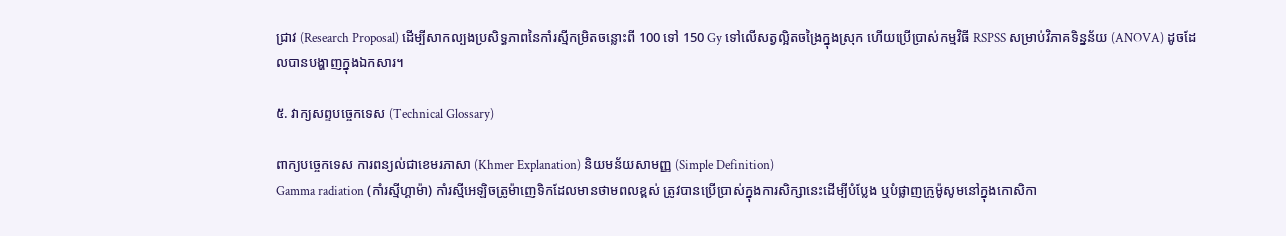ជ្រាវ (Research Proposal) ដើម្បីសាកល្បងប្រសិទ្ធភាពនៃកាំរស្មីកម្រិតចន្លោះពី 100 ទៅ 150 Gy ទៅលើសត្វល្អិតចង្រៃក្នុងស្រុក ហើយប្រើប្រាស់កម្មវិធី RSPSS សម្រាប់វិភាគទិន្នន័យ (ANOVA) ដូចដែលបានបង្ហាញក្នុងឯកសារ។

៥. វាក្យសព្ទបច្ចេកទេស (Technical Glossary)

ពាក្យបច្ចេកទេស ការពន្យល់ជាខេមរភាសា (Khmer Explanation) និយមន័យសាមញ្ញ (Simple Definition)
Gamma radiation (កាំរស្មីហ្គាម៉ា) កាំរស្មីអេឡិចត្រូម៉ាញេទិកដែលមានថាមពលខ្ពស់ ត្រូវបានប្រើប្រាស់ក្នុងការសិក្សានេះដើម្បីបំប្លែង ឬបំផ្លាញក្រូម៉ូសូមនៅក្នុងកោសិកា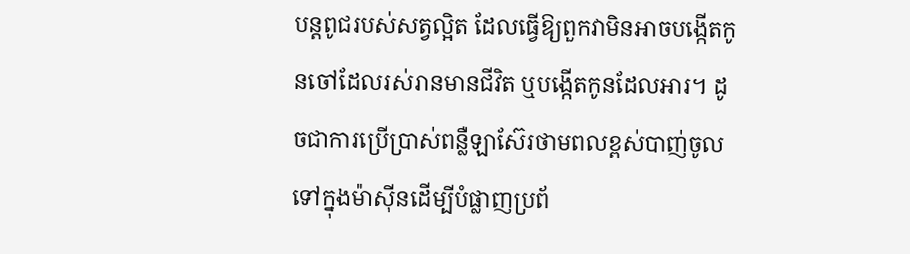បន្តពូជរបស់សត្វល្អិត ដែលធ្វើឱ្យពួកវាមិនអាចបង្កើតកូនចៅដែលរស់រានមានជីវិត ឬបង្កើតកូនដែលអារ។ ដូចជាការប្រើប្រាស់ពន្លឺឡាស៊ែរថាមពលខ្ពស់បាញ់ចូលទៅក្នុងម៉ាស៊ីនដើម្បីបំផ្លាញប្រព័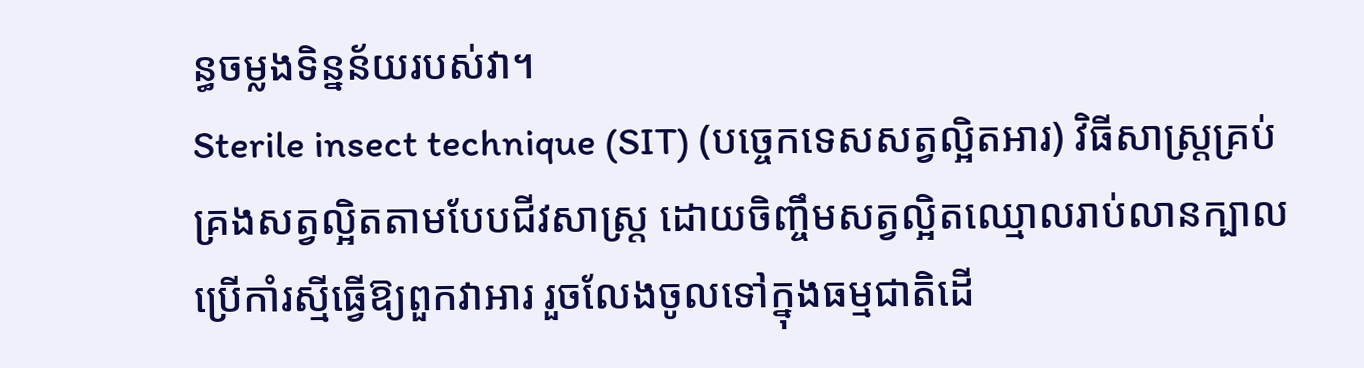ន្ធចម្លងទិន្នន័យរបស់វា។
Sterile insect technique (SIT) (បច្ចេកទេសសត្វល្អិតអារ) វិធីសាស្ត្រគ្រប់គ្រងសត្វល្អិតតាមបែបជីវសាស្រ្ត ដោយចិញ្ចឹមសត្វល្អិតឈ្មោលរាប់លានក្បាល ប្រើកាំរស្មីធ្វើឱ្យពួកវាអារ រួចលែងចូលទៅក្នុងធម្មជាតិដើ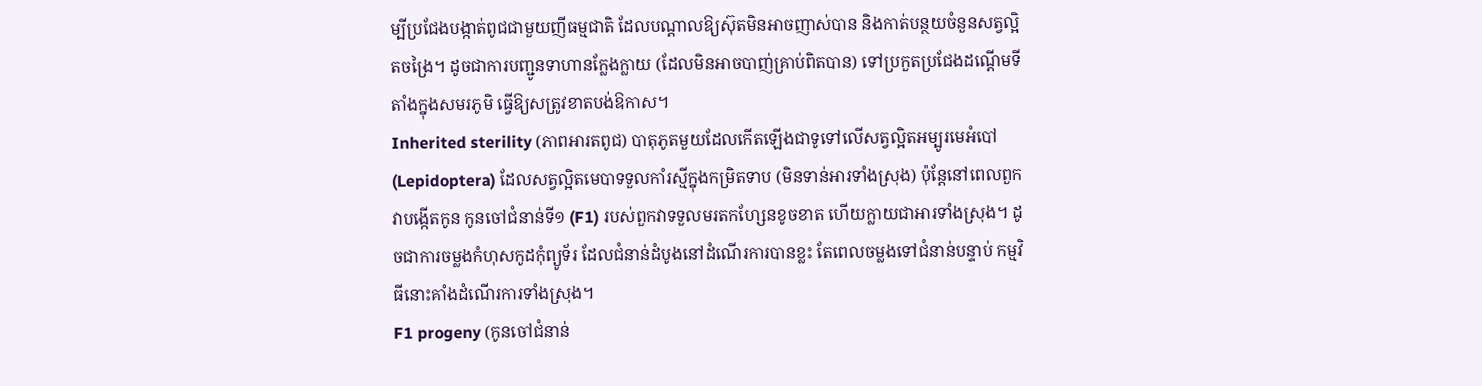ម្បីប្រជែងបង្កាត់ពូជជាមួយញីធម្មជាតិ ដែលបណ្តាលឱ្យស៊ុតមិនអាចញាស់បាន និងកាត់បន្ថយចំនួនសត្វល្អិតចង្រៃ។ ដូចជាការបញ្ជូនទាហានក្លែងក្លាយ (ដែលមិនអាចបាញ់គ្រាប់ពិតបាន) ទៅប្រកួតប្រជែងដណ្តើមទីតាំងក្នុងសមរភូមិ ធ្វើឱ្យសត្រូវខាតបង់ឱកាស។
Inherited sterility (ភាពអារតពូជ) បាតុភូតមួយដែលកើតឡើងជាទូទៅលើសត្វល្អិតអម្បូរមេអំបៅ (Lepidoptera) ដែលសត្វល្អិតមេបាទទួលកាំរស្មីក្នុងកម្រិតទាប (មិនទាន់អារទាំងស្រុង) ប៉ុន្តែនៅពេលពួកវាបង្កើតកូន កូនចៅជំនាន់ទី១ (F1) របស់ពួកវាទទួលមរតកហ្សែនខូចខាត ហើយក្លាយជាអារទាំងស្រុង។ ដូចជាការចម្លងកំហុសកូដកុំព្យូទ័រ ដែលជំនាន់ដំបូងនៅដំណើរការបានខ្លះ តែពេលចម្លងទៅជំនាន់បន្ទាប់ កម្មវិធីនោះគាំងដំណើរការទាំងស្រុង។
F1 progeny (កូនចៅជំនាន់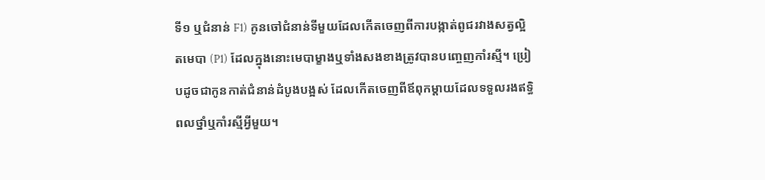ទី១ ឬជំនាន់ F1) កូនចៅជំនាន់ទីមួយដែលកើតចេញពីការបង្កាត់ពូជរវាងសត្វល្អិតមេបា (P1) ដែលក្នុងនោះមេបាម្ខាងឬទាំងសងខាងត្រូវបានបញ្ចេញកាំរស្មី។ ប្រៀបដូចជាកូនកាត់ជំនាន់ដំបូងបង្អស់ ដែលកើតចេញពីឪពុកម្តាយដែលទទួលរងឥទ្ធិពលថ្នាំឬកាំរស្មីអ្វីមួយ។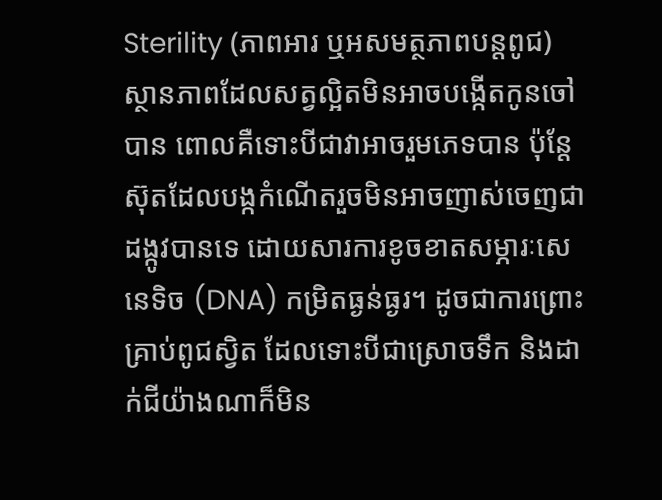Sterility (ភាពអារ ឬអសមត្ថភាពបន្តពូជ) ស្ថានភាពដែលសត្វល្អិតមិនអាចបង្កើតកូនចៅបាន ពោលគឺទោះបីជាវាអាចរួមភេទបាន ប៉ុន្តែស៊ុតដែលបង្កកំណើតរួចមិនអាចញាស់ចេញជាដង្កូវបានទេ ដោយសារការខូចខាតសម្ភារៈសេនេទិច (DNA) កម្រិតធ្ងន់ធ្ងរ។ ដូចជាការព្រោះគ្រាប់ពូជស្វិត ដែលទោះបីជាស្រោចទឹក និងដាក់ជីយ៉ាងណាក៏មិន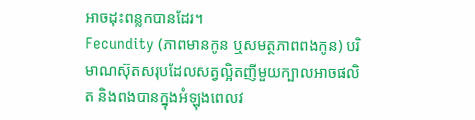អាចដុះពន្លកបានដែរ។
Fecundity (ភាពមានកូន ឬសមត្ថភាពពងកូន) បរិមាណស៊ុតសរុបដែលសត្វល្អិតញីមួយក្បាលអាចផលិត និងពងបានក្នុងអំឡុងពេលវ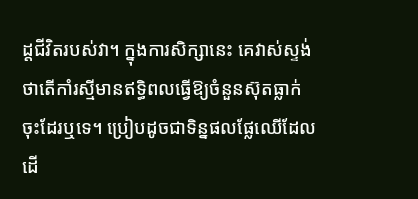ដ្តជីវិតរបស់វា។ ក្នុងការសិក្សានេះ គេវាស់ស្ទង់ថាតើកាំរស្មីមានឥទ្ធិពលធ្វើឱ្យចំនួនស៊ុតធ្លាក់ចុះដែរឬទេ។ ប្រៀបដូចជាទិន្នផលផ្លែឈើដែលដើ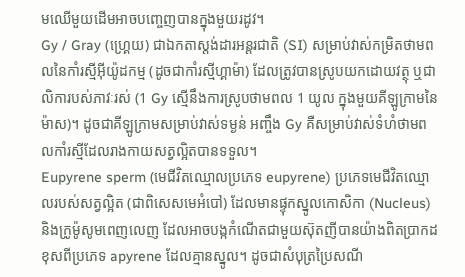មឈើមួយដើមអាចបញ្ចេញបានក្នុងមួយរដូវ។
Gy / Gray (ហ្គ្រេយ) ជាឯកតាស្តង់ដារអន្តរជាតិ (SI) សម្រាប់វាស់កម្រិតថាមពលនៃកាំរស្មីអុីយ៉ូដកម្ម (ដូចជាកាំរស្មីហ្គាម៉ា) ដែលត្រូវបានស្រូបយកដោយវត្ថុ ឬជាលិការបស់ភាវៈរស់ (1 Gy ស្មើនឹងការស្រូបថាមពល 1 យូល ក្នុងមួយគីឡូក្រាមនៃម៉ាស)។ ដូចជាគីឡូក្រាមសម្រាប់វាស់ទម្ងន់ អញ្ចឹង Gy គឺសម្រាប់វាស់ទំហំថាមពលកាំរស្មីដែលរាងកាយសត្វល្អិតបានទទួល។
Eupyrene sperm (មេជីវិតឈ្មោលប្រភេទ eupyrene) ប្រភេទមេជីវិតឈ្មោលរបស់សត្វល្អិត (ជាពិសេសមេអំបៅ) ដែលមានផ្ទុកស្នូលកោសិកា (Nucleus) និងក្រូម៉ូសូមពេញលេញ ដែលអាចបង្កកំណើតជាមួយស៊ុតញីបានយ៉ាងពិតប្រាកដ ខុសពីប្រភេទ apyrene ដែលគ្មានស្នូល។ ដូចជាសំបុត្រប្រៃសណី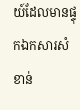យ៍ដែលមានផ្ទុកឯកសារសំខាន់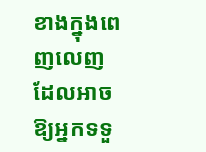ខាងក្នុងពេញលេញ ដែលអាចឱ្យអ្នកទទួ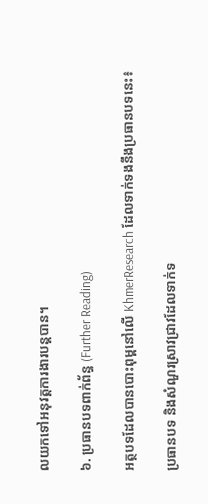លយកទៅអនុវត្តការងារបន្តបាន។

៦. ប្រធានបទពាក់ព័ន្ធ (Further Reading)

អត្ថបទដែលបានបោះពុម្ពនៅលើ KhmerResearch ដែលទាក់ទងនឹងប្រធានបទនេះ៖

ប្រធានបទ និងសំណួរស្រាវជ្រាវដែលទាក់ទ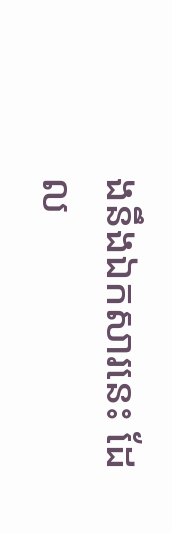ងនឹងឯកសារនេះ ដែល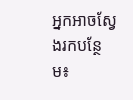អ្នកអាចស្វែងរកបន្ថែម៖